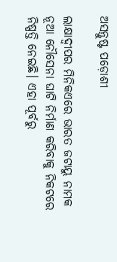ଅସନ୍ତୁଷ୍ଟ ପଡ଼ୋଶୀ

ଲାକ୍ଷାଦ୍ୱୀପର ମିନିକଏରେ ଭାରତ ଜଟାୟୁ ନାମକ ନୂଆ ନୌସେନା ଘାଟି ନିର୍ମାଣ କରିବାକୁ ନିକଟରେ ନିଷ୍ପତ୍ତି ନେଇଛି। ଏହା ପୂର୍ବରୁ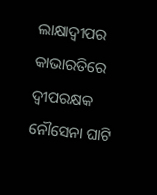ଲାକ୍ଷାଦ୍ୱୀପର କାଭାରତିରେ ଦ୍ୱୀପରକ୍ଷକ ନୌସେନା ଘାଟି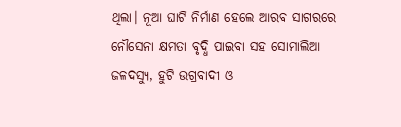ଥିଲା। ନୂଆ ଘାଟି ନିର୍ମାଣ ହେଲେ ଆରବ ସାଗରରେ ନୌସେନା କ୍ଷମତା ବୃଦ୍ଧି ପାଇବା ସହ ସୋମାଲିଆ ଜଳଦସ୍ୟୁ, ହୁଟି ଉଗ୍ରବାଦୀ ଓ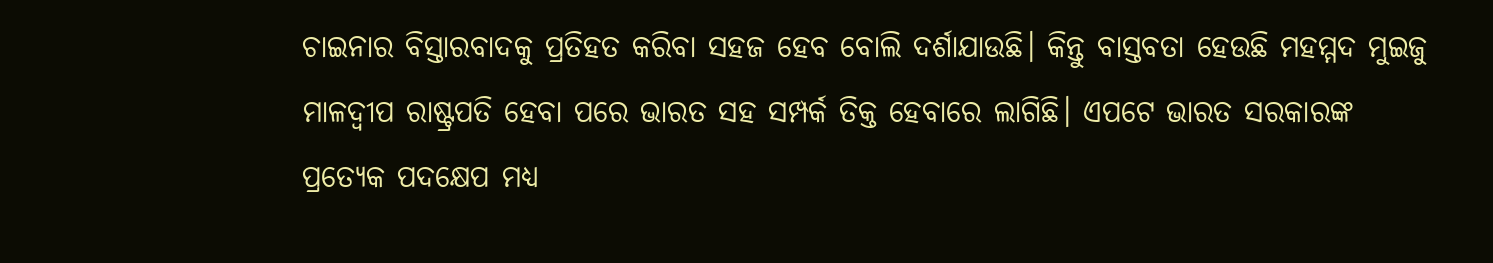ଚାଇନାର ବିସ୍ତାରବାଦକୁ ପ୍ରତିହତ କରିବା ସହଜ ହେବ ବୋଲି ଦର୍ଶାଯାଉଛି। କିନ୍ତୁ ବାସ୍ତବତା ହେଉଛି ମହମ୍ମଦ ମୁଇଜୁ ମାଳଦ୍ୱୀପ ରାଷ୍ଟ୍ରପତି ହେବା ପରେ ଭାରତ ସହ ସମ୍ପର୍କ ତିକ୍ତ ହେବାରେ ଲାଗିଛି। ଏପଟେ ଭାରତ ସରକାରଙ୍କ ପ୍ରତ୍ୟେକ ପଦକ୍ଷେପ ମଧ୍ୟ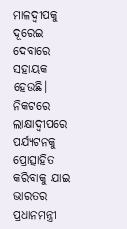ମାଳଦ୍ୱୀପକୁ ଦୂରେଇ ଦେବାରେ ସହାୟକ ହେଉଛି। ନିକଟରେ ଲାକ୍ଷାଦ୍ୱୀପରେ ପର୍ଯ୍ୟଟନକୁ ପ୍ରୋତ୍ସାହିତ କରିବାକୁ ଯାଇ ଭାରତର ପ୍ରଧାନମନ୍ତ୍ରୀ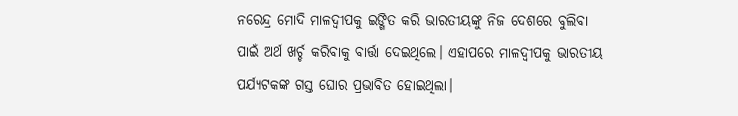ନରେନ୍ଦ୍ର ମୋଦି ମାଳଦ୍ୱୀପକୁ ଇଙ୍ଗିତ କରି ଭାରତୀୟଙ୍କୁ ନିଜ ଦେଶରେ ବୁଲିବା ପାଇଁ ଅର୍ଥ ଖର୍ଚ୍ଚ କରିବାକୁ ବାର୍ତ୍ତା ଦେଇଥିଲେ। ଏହାପରେ ମାଳଦ୍ୱୀପକୁ ଭାରତୀୟ ପର୍ଯ୍ୟଟକଙ୍କ ଗସ୍ତ ଘୋର ପ୍ରଭାବିତ ହୋଇଥିଲା।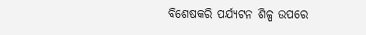ବିଶେଷକରି ପର୍ଯ୍ୟଟନ ଶିଳ୍ପ ଉପରେ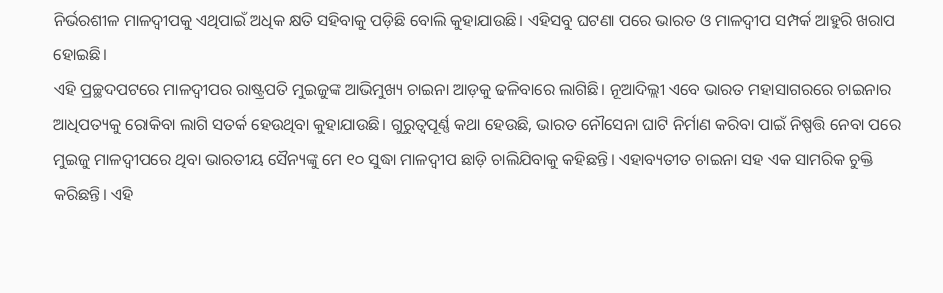ନିର୍ଭରଶୀଳ ମାଳଦ୍ୱୀପକୁ ଏଥିପାଇଁ ଅଧିକ କ୍ଷତି ସହିବାକୁ ପଡ଼ିଛି ବୋଲି କୁହାଯାଉଛି। ଏହିସବୁ ଘଟଣା ପରେ ଭାରତ ଓ ମାଳଦ୍ୱୀପ ସମ୍ପର୍କ ଆହୁରି ଖରାପ ହୋଇଛି।
ଏହି ପ୍ରଚ୍ଛଦପଟରେ ମାଳଦ୍ୱୀପର ରାଷ୍ଟ୍ରପତି ମୁଇଜୁଙ୍କ ଆଭିମୁଖ୍ୟ ଚାଇନା ଆଡ଼କୁ ଢଳିବାରେ ଲାଗିଛି। ନୂଆଦିଲ୍ଲୀ ଏବେ ଭାରତ ମହାସାଗରରେ ଚାଇନାର ଆଧିପତ୍ୟକୁ ରୋକିବା ଲାଗି ସତର୍କ ହେଉଥିବା କୁହାଯାଉଛି। ଗୁରୁତ୍ୱପୂର୍ଣ୍ଣ କଥା ହେଉଛି, ଭାରତ ନୌସେନା ଘାଟି ନିର୍ମାଣ କରିବା ପାଇଁ ନିଷ୍ପତ୍ତି ନେବା ପରେ ମୁଇଜୁ ମାଳଦ୍ୱୀପରେ ଥିବା ଭାରତୀୟ ସୈନ୍ୟଙ୍କୁ ମେ ୧୦ ସୁଦ୍ଧା ମାଳଦ୍ୱୀପ ଛାଡ଼ି ଚାଲିଯିବାକୁ କହିଛନ୍ତି। ଏହାବ୍ୟତୀତ ଚାଇନା ସହ ଏକ ସାମରିକ ଚୁକ୍ତି କରିଛନ୍ତି। ଏହି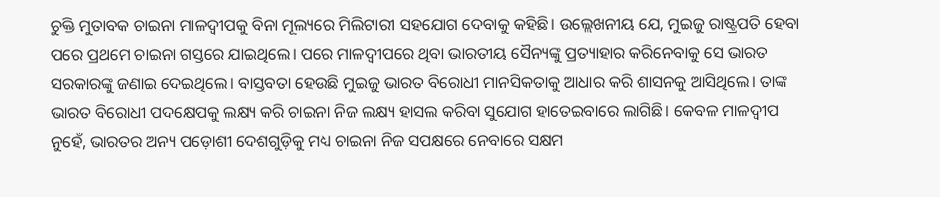ଚୁକ୍ତି ମୁତାବକ ଚାଇନା ମାଳଦ୍ୱୀପକୁ ବିନା ମୂଲ୍ୟରେ ମିଲିଟାରୀ ସହଯୋଗ ଦେବାକୁ କହିଛି। ଉଲ୍ଲେଖନୀୟ ଯେ, ମୁଇଜୁ ରାଷ୍ଟ୍ରପତି ହେବା ପରେ ପ୍ରଥମେ ଚାଇନା ଗସ୍ତରେ ଯାଇଥିଲେ। ପରେ ମାଳଦ୍ୱୀପରେ ଥିବା ଭାରତୀୟ ସୈନ୍ୟଙ୍କୁ ପ୍ରତ୍ୟାହାର କରିନେବାକୁ ସେ ଭାରତ ସରକାରଙ୍କୁ ଜଣାଇ ଦେଇଥିଲେ। ବାସ୍ତବତା ହେଉଛି ମୁଇଜୁ ଭାରତ ବିରୋଧୀ ମାନସିକତାକୁ ଆଧାର କରି ଶାସନକୁ ଆସିଥିଲେ। ତାଙ୍କ ଭାରତ ବିରୋଧୀ ପଦକ୍ଷେପକୁ ଲକ୍ଷ୍ୟ କରି ଚାଇନା ନିଜ ଲକ୍ଷ୍ୟ ହାସଲ କରିବା ସୁଯୋଗ ହାତେଇବାରେ ଲାଗିଛି। କେବଳ ମାଳଦ୍ୱୀପ ନୁହେଁ, ଭାରତର ଅନ୍ୟ ପଡ଼ୋଶୀ ଦେଶଗୁଡ଼ିକୁ ମଧ୍ୟ ଚାଇନା ନିଜ ସପକ୍ଷରେ ନେବାରେ ସକ୍ଷମ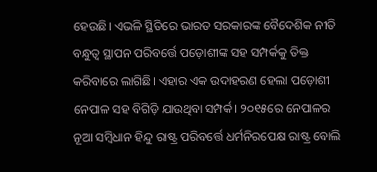ହେଉଛି। ଏଭଳି ସ୍ଥିତିରେ ଭାରତ ସରକାରଙ୍କ ବୈଦେଶିକ ନୀତି ବନ୍ଧୁତ୍ୱ ସ୍ଥାପନ ପରିବର୍ତ୍ତେ ପଡ଼ୋଶୀଙ୍କ ସହ ସମ୍ପର୍କକୁ ତିକ୍ତ କରିବାରେ ଲାଗିଛି। ଏହାର ଏକ ଉଦାହରଣ ହେଲା ପଡ଼ୋଶୀ ନେପାଳ ସହ ବିଗିଡ଼ି ଯାଉଥିବା ସମ୍ପର୍କ। ୨୦୧୫ରେ ନେପାଳର ନୂଆ ସମ୍ବିଧାନ ହିନ୍ଦୁ ରାଷ୍ଟ୍ର ପରିବର୍ତ୍ତେ ଧର୍ମନିରପେକ୍ଷ ରାଷ୍ଟ୍ର ବୋଲି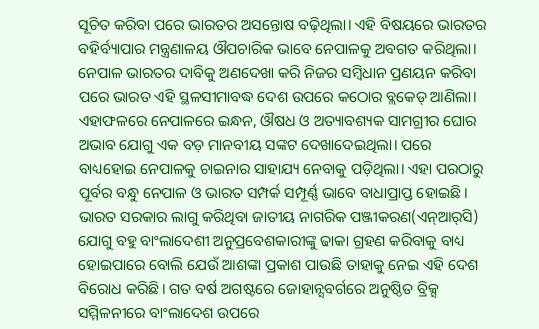ସୂଚିତ କରିବା ପରେ ଭାରତର ଅସନ୍ତୋଷ ବଢ଼ିଥିଲା। ଏହି ବିଷୟରେ ଭାରତର ବହିର୍ବ୍ୟାପାର ମନ୍ତ୍ରଣାଳୟ ଔପଚାରିକ ଭାବେ ନେପାଳକୁ ଅବଗତ କରିଥିଲା। ନେପାଳ ଭାରତର ଦାବିକୁ ଅଣଦେଖା କରି ନିଜର ସମ୍ବିଧାନ ପ୍ରଣୟନ କରିବା ପରେ ଭାରତ ଏହି ସ୍ଥଳସୀମାବଦ୍ଧ ଦେଶ ଉପରେ କଠୋର ବ୍ଲକେଡ୍‌ ଆଣିଲା। ଏହାଫଳରେ ନେପାଳରେ ଇନ୍ଧନ, ଔଷଧ ଓ ଅତ୍ୟାବଶ୍ୟକ ସାମଗ୍ରୀର ଘୋର ଅଭାବ ଯୋଗୁ ଏକ ବଡ଼ ମାନବୀୟ ସଙ୍କଟ ଦେଖାଦେଇଥିଲା। ପରେ ବାଧ୍ୟହୋଇ ନେପାଳକୁ ଚାଇନାର ସାହାଯ୍ୟ ନେବାକୁ ପଡ଼ିଥିଲା। ଏହା ପରଠାରୁ ପୂର୍ବର ବନ୍ଧୁ ନେପାଳ ଓ ଭାରତ ସମ୍ପର୍କ ସମ୍ପୂର୍ଣ୍ଣ ଭାବେ ବାଧାପ୍ରାପ୍ତ ହୋଇଛି।
ଭାରତ ସରକାର ଲାଗୁ କରିଥିବା ଜାତୀୟ ନାଗରିକ ପଞ୍ଜୀକରଣ(ଏନ୍‌ଆର୍‌ସି) ଯୋଗୁ ବହୁ ବାଂଲାଦେଶୀ ଅନୁପ୍ରବେଶକାରୀଙ୍କୁ ଢାକା ଗ୍ରହଣ କରିବାକୁ ବାଧ୍ୟ ହୋଇପାରେ ବୋଲି ଯେଉଁ ଆଶଙ୍କା ପ୍ରକାଶ ପାଉଛି ତାହାକୁ ନେଇ ଏହି ଦେଶ ବିରୋଧ କରିଛି। ଗତ ବର୍ଷ ଅଗଷ୍ଟରେ ଜୋହାନ୍ସବର୍ଗରେ ଅନୁଷ୍ଠିତ ବ୍ରିକ୍ସ ସମ୍ମିଳନୀରେ ବାଂଲାଦେଶ ଉପରେ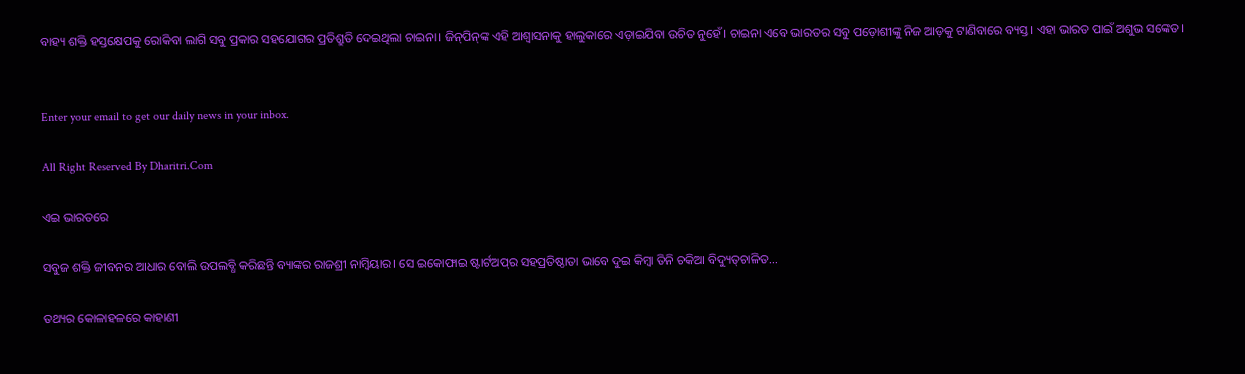ବାହ୍ୟ ଶକ୍ତି ହସ୍ତକ୍ଷେପକୁ ରୋକିବା ଲାଗି ସବୁ ପ୍ରକାର ସହଯୋଗର ପ୍ରତିଶ୍ରୁତି ଦେଇଥିଲା ଚାଇନା। ଜିନ୍‌ପିନ୍‌ଙ୍କ ଏହି ଆଶ୍ୱାସନାକୁ ହାଲୁକାରେ ଏଡ଼ାଇଯିବା ଉଚିତ ନୁହେଁ। ଚାଇନା ଏବେ ଭାରତର ସବୁ ପଡ଼ୋଶୀଙ୍କୁ ନିଜ ଆଡ଼କୁ ଟାଣିବାରେ ବ୍ୟସ୍ତ। ଏହା ଭାରତ ପାଇଁ ଅଶୁଭ ସଙ୍କେତ।


Enter your email to get our daily news in your inbox.

All Right Reserved By Dharitri.Com

ଏଇ ଭାରତରେ

ସବୁଜ ଶକ୍ତି ଜୀବନର ଆଧାର ବୋଲି ଉପଲବ୍ଧି କରିଛନ୍ତି ବ୍ୟାଙ୍କର ରାଜଶ୍ରୀ ନାମ୍ବିୟାର। ସେ ଇକୋଫାଇ ଷ୍ଟାର୍ଟଅପ୍‌ର ସହପ୍ରତିଷ୍ଠାତା ଭାବେ ଦୁଇ କିମ୍ବା ତିନି ଚକିଆ ବିଦ୍ୟୁତ୍‌ଚାଳିତ…

ତଥ୍ୟର କୋଳାହଳରେ କାହାଣୀ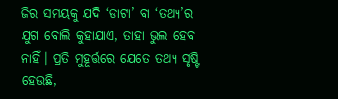ଜିର ସମୟକୁ ଯଦି ‘ଡାଟା’ ବା ‘ତଥ୍ୟ’ର ଯୁଗ ବୋଲି କୁହାଯାଏ, ତାହା ଭୁଲ ହେବ ନାହିଁ। ପ୍ରତି ମୁହୂର୍ତ୍ତରେ ଯେତେ ତଥ୍ୟ ସୃଷ୍ଟି ହେଉଛି,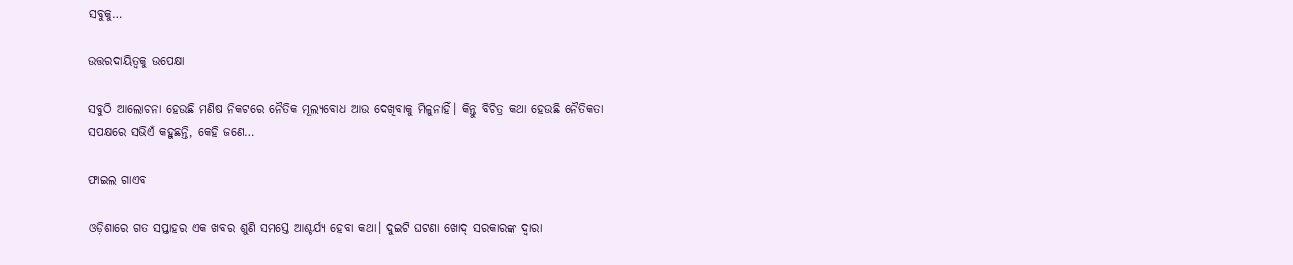ସବୁକୁ…

ଉତ୍ତରଦାୟିତ୍ୱକୁ ଉପେକ୍ଷା

ସବୁଠି ଆଲୋଚନା ହେଉଛି ମଣିଷ ନିକଟରେ ନୈତିକ ମୂଲ୍ୟବୋଧ ଆଉ ଦେଖିବାକୁ ମିଳୁନାହିଁ। କିନ୍ତୁ ବିଚିତ୍ର କଥା ହେଉଛି ନୈତିକତା ସପକ୍ଷରେ ସଭିଏଁ କହୁଛନ୍ତି, କେହି ଜଣେ…

ଫାଇଲ ଗାଏବ

ଓଡ଼ିଶାରେ ଗତ ସପ୍ତାହର ଏକ ଖବର ଶୁଣି ସମସ୍ତେ ଆଶ୍ଚର୍ଯ୍ୟ ହେବା କଥା। ଦୁଇଟି ଘଟଣା ଖୋଦ୍‌ ସରକାରଙ୍କ ଦ୍ୱାରା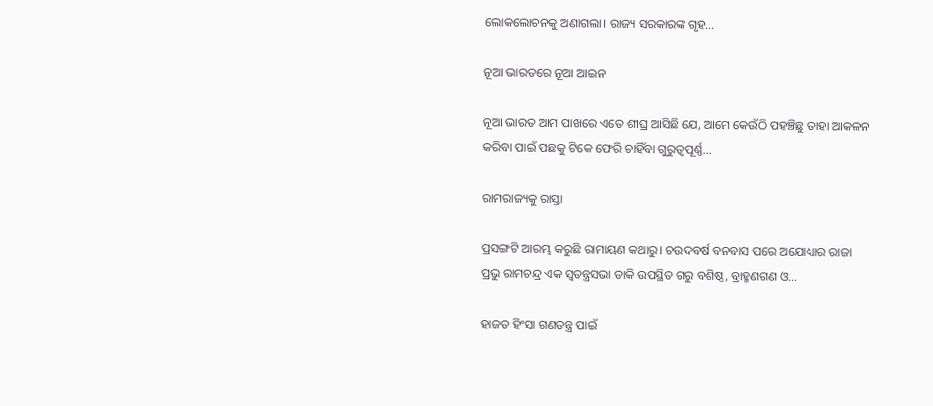ଲୋକଲୋଚନକୁ ଅଣାଗଲା। ରାଜ୍ୟ ସରକାରଙ୍କ ଗୃହ…

ନୂଆ ଭାରତରେ ନୂଆ ଆଇନ

ନୂଆ ଭାରତ ଆମ ପାଖରେ ଏତେ ଶୀଘ୍ର ଆସିଛି ଯେ, ଆମେ କେଉଁଠି ପହଞ୍ଚିଛୁ ତାହା ଆକଳନ କରିବା ପାଇଁ ପଛକୁ ଟିକେ ଫେରି ଚାହିଁବା ଗୁରୁତ୍ୱପୂର୍ଣ୍ଣ…

ରାମରାଜ୍ୟକୁ ରାସ୍ତା

ପ୍ରସଙ୍ଗଟି ଆରମ୍ଭ କରୁଛି ରାମାୟଣ କଥାରୁ। ଚଉଦବର୍ଷ ବନବାସ ପରେ ଅଯୋଧ୍ୟାର ରାଜା ପ୍ରଭୁ ରାମଚନ୍ଦ୍ର ଏକ ସ୍ବତନ୍ତ୍ରସଭା ଡାକି ଉପସ୍ଥିତ ଗରୁ ବଶିଷ୍ଠ, ବ୍ରାହ୍ମଣଗଣ ଓ…

ହାଜତ ହିଂସା ଗଣତନ୍ତ୍ର ପାଇଁ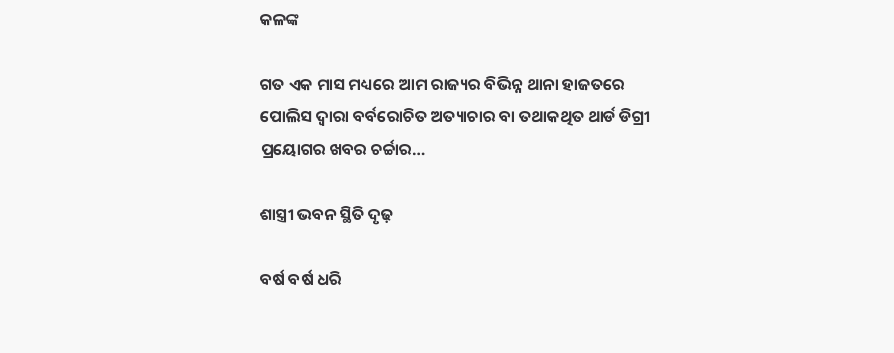କଳଙ୍କ

ଗତ ଏକ ମାସ ମଧ୍ୟରେ ଆମ ରାଜ୍ୟର ବିଭିନ୍ନ ଥାନା ହାଜତରେ ପୋଲିସ ଦ୍ୱାରା ବର୍ବରୋଚିତ ଅତ୍ୟାଚାର ବା ତଥାକଥିତ ଥାର୍ଡ ଡିଗ୍ରୀ ପ୍ରୟୋଗର ଖବର ଚର୍ଚ୍ଚାର…

ଶାସ୍ତ୍ରୀ ଭବନ ସ୍ଥିତି ଦୃଢ଼

ବର୍ଷ ବର୍ଷ ଧରି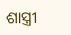ଶାସ୍ତ୍ରୀ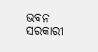ଭବନ ସରକାରୀ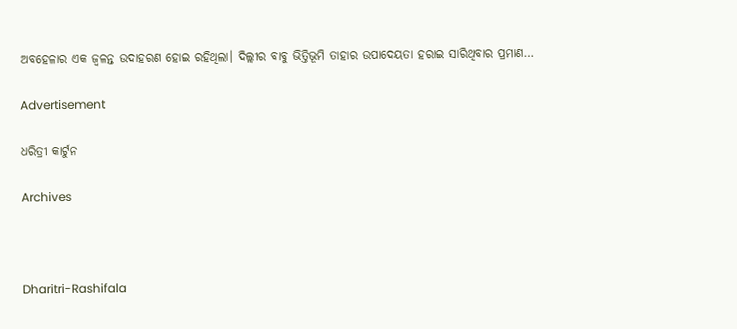ଅବହେଳାର ଏକ ଜ୍ୱଳନ୍ତ ଉଦାହରଣ ହୋଇ ରହିଥିଲା। ଦିଲ୍ଲୀର ବାବୁ ଭିତ୍ତିଭୂମି ତାହାର ଉପାଦେୟତା ହରାଇ ସାରିଥିବାର ପ୍ରମାଣ…

Advertisement

ଧରିତ୍ରୀ କାର୍ଟୁନ

Archives



Dharitri-Rashifala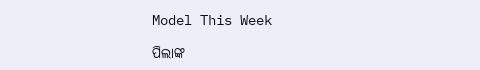Model This Week

ପିଲାଙ୍କ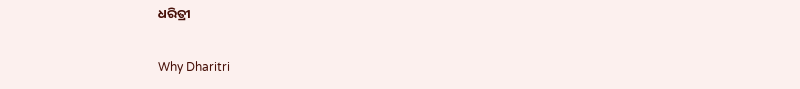ଧରିତ୍ରୀ

Why Dharitri